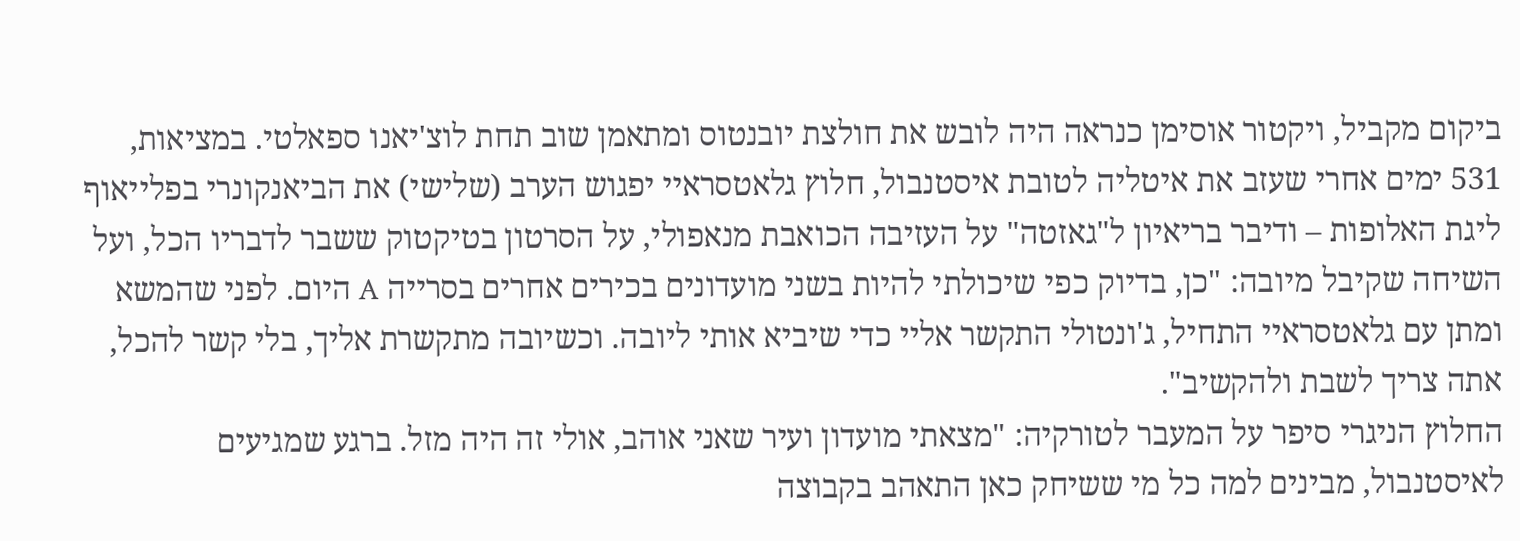ביקום מקביל, ויקטור אוסימן כנראה היה לובש את חולצת יובנטוס ומתאמן שוב תחת לוצ'יאנו ספאלטי. במציאות, 531 ימים אחרי שעזב את איטליה לטובת איסטנבול, חלוץ גלאטסראיי יפגוש הערב (שלישי) את הביאנקונרי בפלייאוף ליגת האלופות – ודיבר בריאיון ל"גאזטה" על העזיבה הכואבת מנאפולי, על הסרטון בטיקטוק ששבר לדבריו הכל, ועל השיחה שקיבל מיובה: "כן, בדיוק כפי שיכולתי להיות בשני מועדונים בכירים אחרים בסרייה A היום. לפני שהמשא ומתן עם גלאטסראיי התחיל, ג'ונטולי התקשר אליי כדי שיביא אותי ליובה. וכשיובה מתקשרת אליך, בלי קשר להכל, אתה צריך לשבת ולהקשיב".
החלוץ הניגרי סיפר על המעבר לטורקיה: "מצאתי מועדון ועיר שאני אוהב, אולי זה היה מזל. ברגע שמגיעים לאיסטנבול, מבינים למה כל מי ששיחק כאן התאהב בקבוצה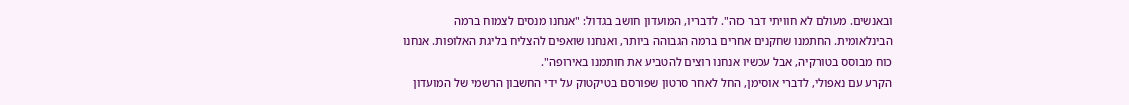ובאנשים. מעולם לא חוויתי דבר כזה". לדבריו, המועדון חושב בגדול: "אנחנו מנסים לצמוח ברמה הבינלאומית. החתמנו שחקנים אחרים ברמה הגבוהה ביותר, ואנחנו שואפים להצליח בליגת האלופות. אנחנו כוח מבוסס בטורקיה, אבל עכשיו אנחנו רוצים להטביע את חותמנו באירופה".
הקרע עם נאפולי, לדברי אוסימן, החל לאחר סרטון שפורסם בטיקטוק על ידי החשבון הרשמי של המועדון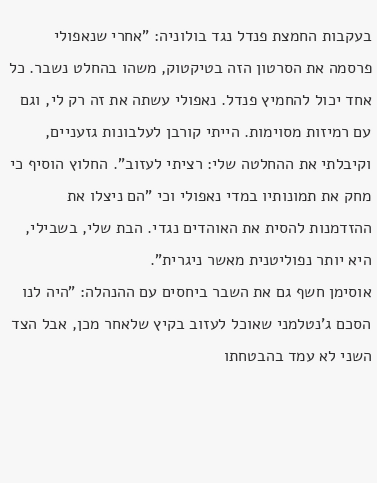בעקבות החמצת פנדל נגד בולוניה: "אחרי שנאפולי פרסמה את הסרטון הזה בטיקטוק, משהו בהחלט נשבר. כל אחד יכול להחמיץ פנדל. נאפולי עשתה את זה רק לי, וגם עם רמיזות מסוימות. הייתי קורבן לעלבונות גזעניים, וקיבלתי את ההחלטה שלי: רציתי לעזוב". החלוץ הוסיף כי מחק את תמונותיו במדי נאפולי וכי "הם ניצלו את ההזדמנות להסית את האוהדים נגדי. הבת שלי, בשבילי, היא יותר נפוליטנית מאשר ניגרית".
אוסימן חשף גם את השבר ביחסים עם ההנהלה: "היה לנו הסכם ג'נטלמני שאוכל לעזוב בקיץ שלאחר מכן, אבל הצד השני לא עמד בהבטחתו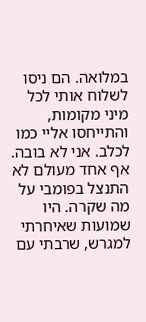במלואה. הם ניסו לשלוח אותי לכל מיני מקומות, והתייחסו אליי כמו לכלב. אני לא בובה. אף אחד מעולם לא התנצל בפומבי על מה שקרה. היו שמועות שאיחרתי למגרש, שרבתי עם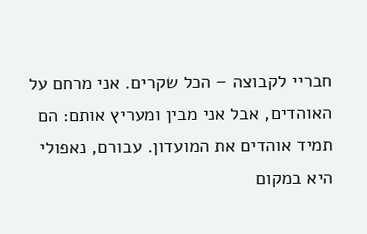חבריי לקבוצה – הכל שקרים. אני מרחם על האוהדים, אבל אני מבין ומעריץ אותם: הם תמיד אוהדים את המועדון. עבורם, נאפולי היא במקום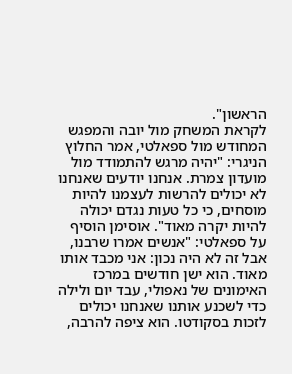הראשון".
לקראת המשחק מול יובה והמפגש המחודש מול ספאלטי, אמר החלוץ הניגרי: "יהיה מרגש להתמודד מול מועדון צמרת. אנחנו יודעים שאנחנו לא יכולים להרשות לעצמנו להיות מוסחים, כי כל טעות נגדם יכולה להיות יקרה מאוד". אוסימן הוסיף על ספאלטי: "אנשים אמרו שרבנו, אבל זה לא היה נכון: אני מכבד אותו מאוד. הוא ישן חודשים במרכז האימונים של נאפולי, עבד יום ולילה כדי לשכנע אותנו שאנחנו יכולים לזכות בסקודטו. הוא ציפה להרבה,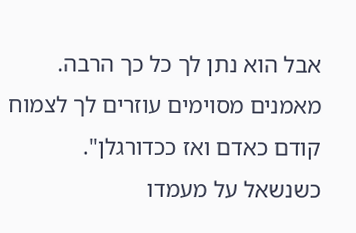אבל הוא נתן לך כל כך הרבה. מאמנים מסוימים עוזרים לך לצמוח קודם כאדם ואז ככדורגלן".
כשנשאל על מעמדו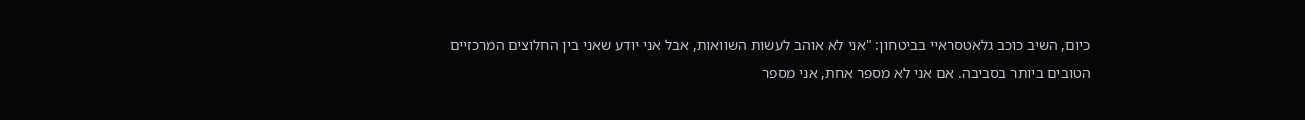כיום, השיב כוכב גלאטסראיי בביטחון: "אני לא אוהב לעשות השוואות, אבל אני יודע שאני בין החלוצים המרכזיים הטובים ביותר בסביבה. אם אני לא מספר אחת, אני מספר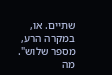שתיים. או, במקרה הרע, מספר שלוש".
מה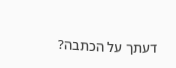דעתך על הכתבה?